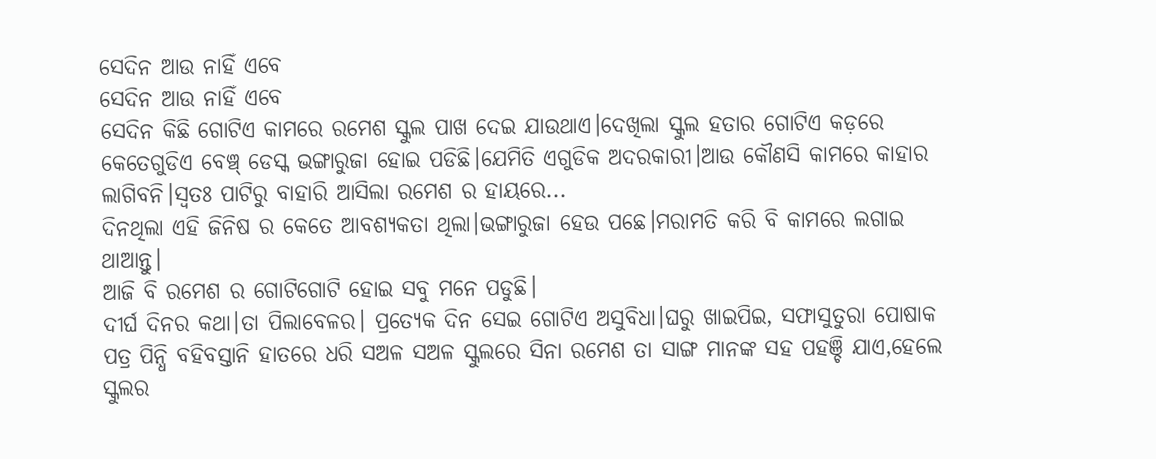ସେଦିନ ଆଉ ନାହିଁ ଏବେ
ସେଦିନ ଆଉ ନାହିଁ ଏବେ
ସେଦିନ କିଛି ଗୋଟିଏ କାମରେ ରମେଶ ସ୍କୁଲ ପାଖ ଦେଇ ଯାଉଥାଏ।ଦେଖିଲା ସ୍କୁଲ ହତାର ଗୋଟିଏ କଡ଼ରେ କେତେଗୁଡିଏ ବେଞ୍ଚ୍ ଡେସ୍କ ଭଙ୍ଗାରୁଜା ହୋଇ ପଡିଛି।ଯେମିତି ଏଗୁଡିକ ଅଦରକାରୀ।ଆଉ କୌଣସି କାମରେ କାହାର ଲାଗିବନି।ସ୍ଵତଃ ପାଟିରୁ ବାହାରି ଆସିଲା ରମେଶ ର ହାୟରେ...
ଦିନଥିଲା ଏହି ଜିନିଷ ର କେତେ ଆବଶ୍ୟକତା ଥିଲା।ଭଙ୍ଗାରୁଜା ହେଉ ପଛେ।ମରାମତି କରି ବି କାମରେ ଲଗାଇ ଥାଆନ୍ତୁ।
ଆଜି ବି ରମେଶ ର ଗୋଟିଗୋଟି ହୋଇ ସବୁ ମନେ ପଡୁଛି।
ଦୀର୍ଘ ଦିନର କଥା।ତା ପିଲାବେଳର। ପ୍ରତ୍ୟେକ ଦିନ ସେଇ ଗୋଟିଏ ଅସୁବିଧା।ଘରୁ ଖାଇପିଇ, ସଫାସୁତୁରା ପୋଷାକ ପତ୍ର ପିନ୍ଧି ବହିବସ୍ତାନି ହାତରେ ଧରି ସଅଳ ସଅଳ ସ୍କୁଲରେ ସିନା ରମେଶ ତା ସାଙ୍ଗ ମାନଙ୍କ ସହ ପହଞ୍ଚି ଯାଏ,ହେଲେ ସ୍କୁଲର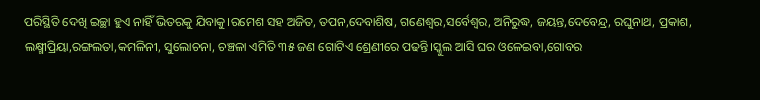ପରିସ୍ଥିତି ଦେଖି ଇଚ୍ଛା ହୁଏ ନାହିଁ ଭିତରକୁ ଯିବାକୁ।ରମେଶ ସହ ଅଜିତ, ତପନ,ଦେବାଶିଷ, ଗଣେଶ୍ଵର,ସର୍ବେଶ୍ଵର, ଅନିରୁଦ୍ଧ, ଜୟନ୍ତ,ଦେବେନ୍ଦ୍ର, ରଘୁନାଥ, ପ୍ରକାଶ, ଲକ୍ଷ୍ମୀପ୍ରିୟା,ରଙ୍ଗଲତା,କମଳିନୀ, ସୁଲୋଚନା, ଚଞ୍ଚଳା ଏମିତି ୩୫ ଜଣ ଗୋଟିଏ ଶ୍ରେଣୀରେ ପଢନ୍ତି।ସ୍କୁଲ ଆସି ଘର ଓଳେଇବା,ଗୋବର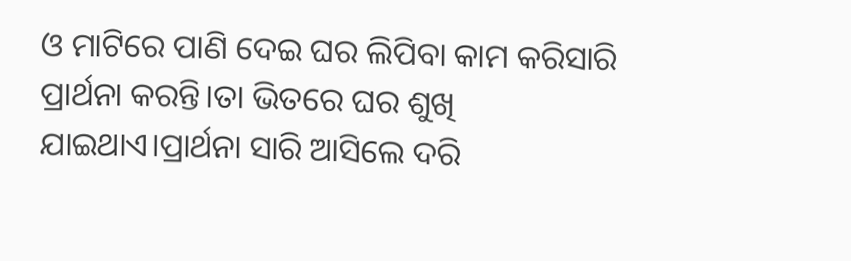ଓ ମାଟିରେ ପାଣି ଦେଇ ଘର ଲିପିବା କାମ କରିସାରି ପ୍ରାର୍ଥନା କରନ୍ତି।ତା ଭିତରେ ଘର ଶୁଖି ଯାଇଥାଏ।ପ୍ରାର୍ଥନା ସାରି ଆସିଲେ ଦରି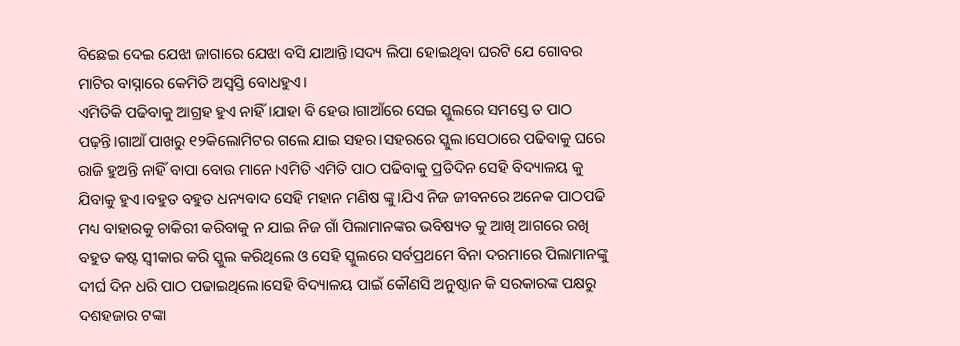ବିଛେଇ ଦେଇ ଯେଝା ଜାଗାରେ ଯେଝା ବସି ଯାଆନ୍ତି।ସଦ୍ୟ ଲିପା ହୋଇଥିବା ଘରଟି ଯେ ଗୋବର ମାଟିର ବାସ୍ନାରେ କେମିତି ଅସ୍ୱସ୍ତି ବୋଧହୁଏ।
ଏମିତିକି ପଢିବାକୁ ଆଗ୍ରହ ହୁଏ ନାହିଁ।ଯାହା ବି ହେଉ।ଗାଆଁରେ ସେଇ ସ୍କୁଲରେ ସମସ୍ତେ ତ ପାଠ ପଢ଼ନ୍ତି।ଗାଆଁ ପାଖରୁ ୧୨କିଲୋମିଟର ଗଲେ ଯାଇ ସହର।ସହରରେ ସ୍କୁଲ।ସେଠାରେ ପଢିବାକୁ ଘରେ ରାଜି ହୁଅନ୍ତି ନାହିଁ ବାପା ବୋଉ ମାନେ।ଏମିତି ଏମିତି ପାଠ ପଢିବାକୁ ପ୍ରତିଦିନ ସେହି ବିଦ୍ୟାଳୟ କୁ ଯିବାକୁ ହୁଏ।ବହୁତ ବହୁତ ଧନ୍ୟବାଦ ସେହି ମହାନ ମଣିଷ ଙ୍କୁ।ଯିଏ ନିଜ ଜୀବନରେ ଅନେକ ପାଠପଢି ମଧ୍ୟ ବାହାରକୁ ଚାକିରୀ କରିବାକୁ ନ ଯାଇ ନିଜ ଗାଁ ପିଲାମାନଙ୍କର ଭବିଷ୍ୟତ କୁ ଆଖି ଆଗରେ ରଖି ବହୁତ କଷ୍ଟ ସ୍ଵୀକାର କରି ସ୍କୁଲ କରିଥିଲେ ଓ ସେହି ସ୍କୁଲରେ ସର୍ବପ୍ରଥମେ ବିନା ଦରମାରେ ପିଲାମାନଙ୍କୁ ଦୀର୍ଘ ଦିନ ଧରି ପାଠ ପଢାଇଥିଲେ।ସେହି ବିଦ୍ୟାଳୟ ପାଇଁ କୌଣସି ଅନୁଷ୍ଠାନ କି ସରକାରଙ୍କ ପକ୍ଷରୁ ଦଶହଜାର ଟଙ୍କା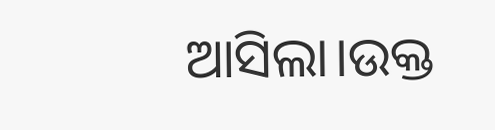ଆସିଲା।ଉକ୍ତ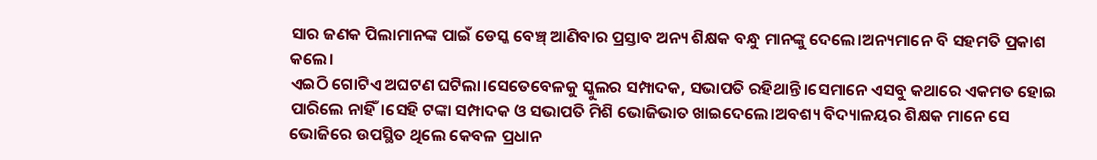ସାର ଜଣକ ପିଲାମାନଙ୍କ ପାଇଁ ଡେସ୍କ ବେଞ୍ଚ୍ ଆଣିବାର ପ୍ରସ୍ତାବ ଅନ୍ୟ ଶିକ୍ଷକ ବନ୍ଧୁ ମାନଙ୍କୁ ଦେଲେ।ଅନ୍ୟମାନେ ବି ସହମତି ପ୍ରକାଶ କଲେ।
ଏଇଠି ଗୋଟିଏ ଅଘଟଣ ଘଟିଲା।ସେତେବେଳକୁ ସ୍କୁଲର ସମ୍ପାଦକ, ସଭାପତି ରହିଥାନ୍ତି।ସେମାନେ ଏସବୁ କଥାରେ ଏକମତ ହୋଇ ପାରିଲେ ନାହିଁ।ସେହି ଟଙ୍କା ସମ୍ପାଦକ ଓ ସଭାପତି ମିଶି ଭୋଜିଭାତ ଖାଇଦେଲେ।ଅବଶ୍ୟ ବିଦ୍ୟାଳୟର ଶିକ୍ଷକ ମାନେ ସେ ଭୋଜିରେ ଉପସ୍ଥିତ ଥିଲେ କେବଳ ପ୍ରଧାନ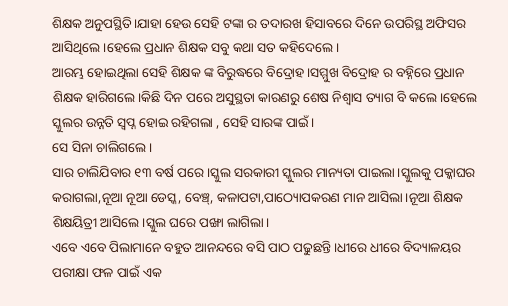ଶିକ୍ଷକ ଅନୁପସ୍ଥିତି।ଯାହା ହେଉ ସେହି ଟଙ୍କା ର ତଦାରଖ ହିସାବରେ ଦିନେ ଉପରିସ୍ଥ ଅଫିସର ଆସିଥିଲେ।ହେଲେ ପ୍ରଧାନ ଶିକ୍ଷକ ସବୁ କଥା ସତ କହିଦେଲେ।
ଆରମ୍ଭ ହୋଇଥିଲା ସେହି ଶିକ୍ଷକ ଙ୍କ ବିରୁଦ୍ଧରେ ବିଦ୍ରୋହ।ସମ୍ମୁଖ ବିଦ୍ରୋହ ର ବହ୍ନିରେ ପ୍ରଧାନ ଶିକ୍ଷକ ହାରିଗଲେ।କିଛି ଦିନ ପରେ ଅସୁସ୍ଥତା କାରଣରୁ ଶେଷ ନିଶ୍ଵାସ ତ୍ୟାଗ ବି କଲେ।ହେଲେ ସ୍କୁଲର ଉନ୍ନତି ସ୍ଵପ୍ନ ହୋଇ ରହିଗଲା , ସେହି ସାରଙ୍କ ପାଇଁ।
ସେ ସିନା ଚାଲିଗଲେ।
ସାର ଚାଲିଯିବାର ୧୩ ବର୍ଷ ପରେ।ସ୍କୁଲ ସରକାରୀ ସ୍କୁଲର ମାନ୍ୟତା ପାଇଲା।ସ୍କୁଲକୁ ପକ୍କାଘର କରାଗଲା,ନୂଆ ନୂଆ ଡେସ୍କ, ବେଞ୍ଚ୍, କଳାପଟା,ପାଠ୍ୟୋପକରଣ ମାନ ଆସିଲା।ନୂଆ ଶିକ୍ଷକ ଶିକ୍ଷୟିତ୍ରୀ ଆସିଲେ।ସ୍କୁଲ ଘରେ ପଙ୍ଖା ଲାଗିଲା।
ଏବେ ଏବେ ପିଲାମାନେ ବହୁତ ଆନନ୍ଦରେ ବସି ପାଠ ପଢୁଛନ୍ତି।ଧୀରେ ଧୀରେ ବିଦ୍ୟାଳୟର ପରୀକ୍ଷା ଫଳ ପାଇଁ ଏକ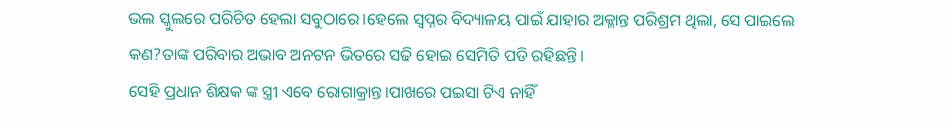ଭଲ ସ୍କୁଲରେ ପରିଚିତ ହେଲା ସବୁଠାରେ।ହେଲେ ସ୍ଵପ୍ନର ବିଦ୍ୟାଳୟ ପାଇଁ ଯାହାର ଅକ୍ଳାନ୍ତ ପରିଶ୍ରମ ଥିଲା, ସେ ପାଇଲେ କଣ?ତାଙ୍କ ପରିବାର ଅଭାବ ଅନଟନ ଭିତରେ ସଢି ହୋଇ ସେମିତି ପଡି ରହିଛନ୍ତି।
ସେହି ପ୍ରଧାନ ଶିକ୍ଷକ ଙ୍କ ସ୍ତ୍ରୀ ଏବେ ରୋଗାକ୍ରାନ୍ତ।ପାଖରେ ପଇସା ଟିଏ ନାହିଁ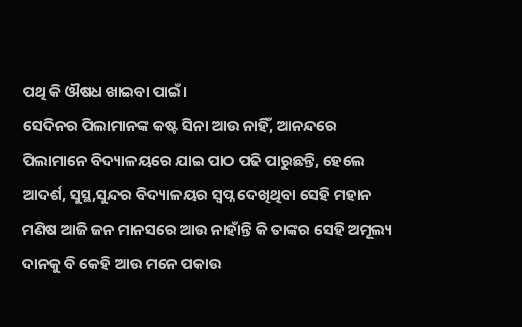ପଥି କି ଔଷଧ ଖାଇବା ପାଇଁ।
ସେଦିନର ପିଲାମାନଙ୍କ କଷ୍ଟ ସିନା ଆଉ ନାହିଁ, ଆନନ୍ଦରେ ପିଲାମାନେ ବିଦ୍ୟାଳୟରେ ଯାଇ ପାଠ ପଢି ପାରୁଛନ୍ତି, ହେଲେ ଆଦର୍ଶ, ସୁସ୍ଥ,ସୁନ୍ଦର ବିଦ୍ୟାଳୟର ସ୍ଵପ୍ନ ଦେଖିଥିବା ସେହି ମହାନ ମଣିଷ ଆଜି ଜନ ମାନସରେ ଆଉ ନାହାଁନ୍ତି କି ତାଙ୍କର ସେହି ଅମୂଲ୍ୟ ଦାନକୁ ବି କେହି ଆଉ ମନେ ପକାଉ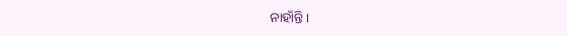ନାହାଁନ୍ତି।